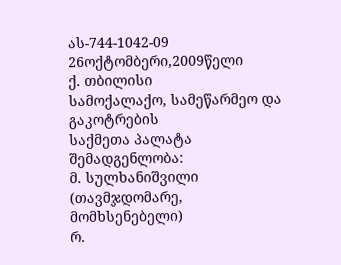ას-744-1042-09 26ოქტომბერი,2009წელი
ქ. თბილისი
სამოქალაქო, სამეწარმეო და გაკოტრების
საქმეთა პალატა
შემადგენლობა:
მ. სულხანიშვილი (თავმჯდომარე, მომხსენებელი)
რ.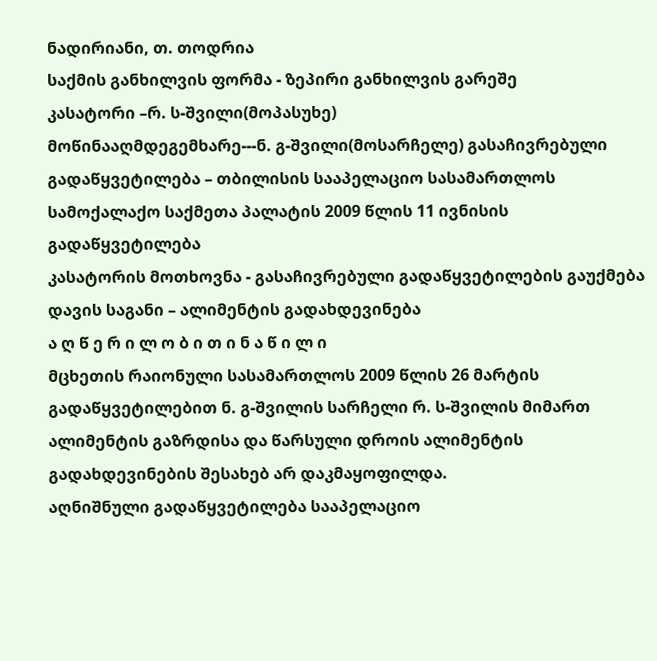ნადირიანი, თ. თოდრია
საქმის განხილვის ფორმა - ზეპირი განხილვის გარეშე
კასატორი –რ. ს-შვილი(მოპასუხე)
მოწინააღმდეგემხარე---ნ. გ-შვილი(მოსარჩელე) გასაჩივრებული გადაწყვეტილება – თბილისის სააპელაციო სასამართლოს სამოქალაქო საქმეთა პალატის 2009 წლის 11 ივნისის გადაწყვეტილება
კასატორის მოთხოვნა - გასაჩივრებული გადაწყვეტილების გაუქმება
დავის საგანი – ალიმენტის გადახდევინება
ა ღ წ ე რ ი ლ ო ბ ი თ ი ნ ა წ ი ლ ი
მცხეთის რაიონული სასამართლოს 2009 წლის 26 მარტის გადაწყვეტილებით ნ. გ-შვილის სარჩელი რ. ს-შვილის მიმართ ალიმენტის გაზრდისა და წარსული დროის ალიმენტის გადახდევინების შესახებ არ დაკმაყოფილდა.
აღნიშნული გადაწყვეტილება სააპელაციო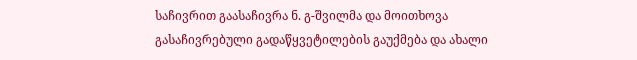საჩივრით გაასაჩივრა ნ. გ-შვილმა და მოითხოვა გასაჩივრებული გადაწყვეტილების გაუქმება და ახალი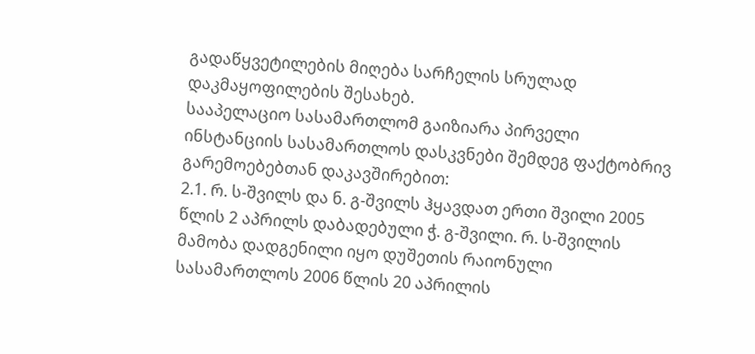გადაწყვეტილების მიღება სარჩელის სრულად დაკმაყოფილების შესახებ.
სააპელაციო სასამართლომ გაიზიარა პირველი ინსტანციის სასამართლოს დასკვნები შემდეგ ფაქტობრივ გარემოებებთან დაკავშირებით:
2.1. რ. ს-შვილს და ნ. გ-შვილს ჰყავდათ ერთი შვილი 2005 წლის 2 აპრილს დაბადებული ჭ. გ-შვილი. რ. ს-შვილის მამობა დადგენილი იყო დუშეთის რაიონული სასამართლოს 2006 წლის 20 აპრილის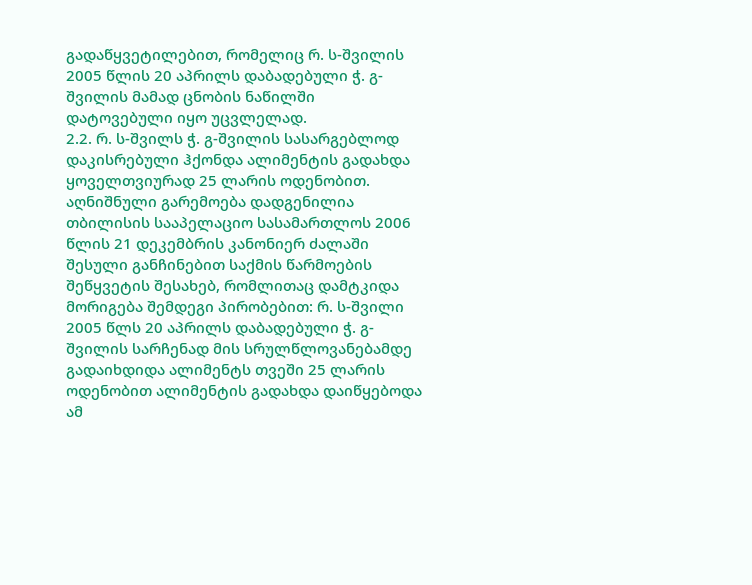გადაწყვეტილებით, რომელიც რ. ს-შვილის 2005 წლის 20 აპრილს დაბადებული ჭ. გ-შვილის მამად ცნობის ნაწილში დატოვებული იყო უცვლელად.
2.2. რ. ს-შვილს ჭ. გ-შვილის სასარგებლოდ დაკისრებული ჰქონდა ალიმენტის გადახდა ყოველთვიურად 25 ლარის ოდენობით. აღნიშნული გარემოება დადგენილია თბილისის სააპელაციო სასამართლოს 2006 წლის 21 დეკემბრის კანონიერ ძალაში შესული განჩინებით საქმის წარმოების შეწყვეტის შესახებ, რომლითაც დამტკიდა მორიგება შემდეგი პირობებით: რ. ს-შვილი 2005 წლს 20 აპრილს დაბადებული ჭ. გ-შვილის სარჩენად მის სრულწლოვანებამდე გადაიხდიდა ალიმენტს თვეში 25 ლარის ოდენობით ალიმენტის გადახდა დაიწყებოდა ამ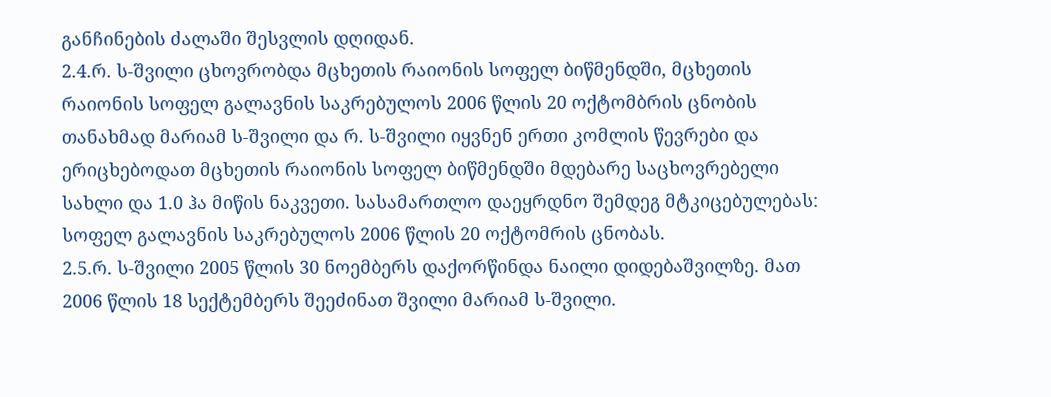განჩინების ძალაში შესვლის დღიდან.
2.4.რ. ს-შვილი ცხოვრობდა მცხეთის რაიონის სოფელ ბიწმენდში, მცხეთის რაიონის სოფელ გალავნის საკრებულოს 2006 წლის 20 ოქტომბრის ცნობის თანახმად მარიამ ს-შვილი და რ. ს-შვილი იყვნენ ერთი კომლის წევრები და ერიცხებოდათ მცხეთის რაიონის სოფელ ბიწმენდში მდებარე საცხოვრებელი სახლი და 1.0 ჰა მიწის ნაკვეთი. სასამართლო დაეყრდნო შემდეგ მტკიცებულებას: სოფელ გალავნის საკრებულოს 2006 წლის 20 ოქტომრის ცნობას.
2.5.რ. ს-შვილი 2005 წლის 30 ნოემბერს დაქორწინდა ნაილი დიდებაშვილზე. მათ 2006 წლის 18 სექტემბერს შეეძინათ შვილი მარიამ ს-შვილი.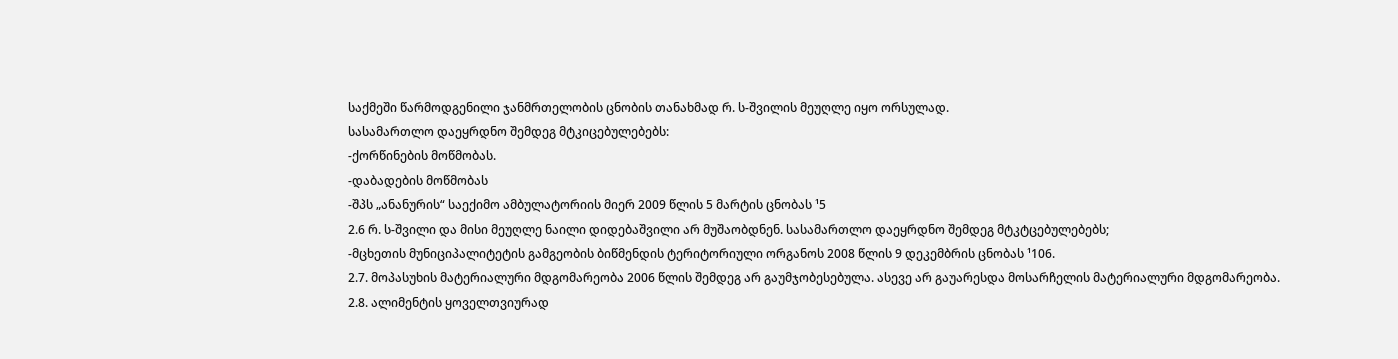საქმეში წარმოდგენილი ჯანმრთელობის ცნობის თანახმად რ. ს-შვილის მეუღლე იყო ორსულად.
სასამართლო დაეყრდნო შემდეგ მტკიცებულებებს:
-ქორწინების მოწმობას.
-დაბადების მოწმობას
-შპს „ანანურის“ საექიმო ამბულატორიის მიერ 2009 წლის 5 მარტის ცნობას ¹5
2.6 რ. ს-შვილი და მისი მეუღლე ნაილი დიდებაშვილი არ მუშაობდნენ. სასამართლო დაეყრდნო შემდეგ მტკტცებულებებს;
-მცხეთის მუნიციპალიტეტის გამგეობის ბიწმენდის ტერიტორიული ორგანოს 2008 წლის 9 დეკემბრის ცნობას ¹106.
2.7. მოპასუხის მატერიალური მდგომარეობა 2006 წლის შემდეგ არ გაუმჯობესებულა. ასევე არ გაუარესდა მოსარჩელის მატერიალური მდგომარეობა.
2.8. ალიმენტის ყოველთვიურად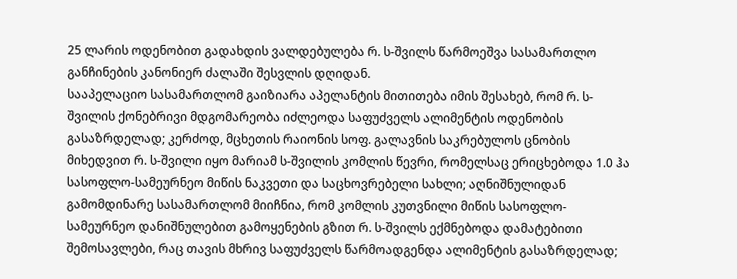25 ლარის ოდენობით გადახდის ვალდებულება რ. ს-შვილს წარმოეშვა სასამართლო განჩინების კანონიერ ძალაში შესვლის დღიდან.
სააპელაციო სასამართლომ გაიზიარა აპელანტის მითითება იმის შესახებ, რომ რ. ს-შვილის ქონებრივი მდგომარეობა იძლეოდა საფუძველს ალიმენტის ოდენობის გასაზრდელად; კერძოდ, მცხეთის რაიონის სოფ. გალავნის საკრებულოს ცნობის მიხედვით რ. ს-შვილი იყო მარიამ ს-შვილის კომლის წევრი, რომელსაც ერიცხებოდა 1.0 ჰა სასოფლო-სამეურნეო მიწის ნაკვეთი და საცხოვრებელი სახლი; აღნიშნულიდან გამომდინარე სასამართლომ მიიჩნია, რომ კომლის კუთვნილი მიწის სასოფლო-სამეურნეო დანიშნულებით გამოყენების გზით რ. ს-შვილს ექმნებოდა დამატებითი შემოსავლები, რაც თავის მხრივ საფუძველს წარმოადგენდა ალიმენტის გასაზრდელად;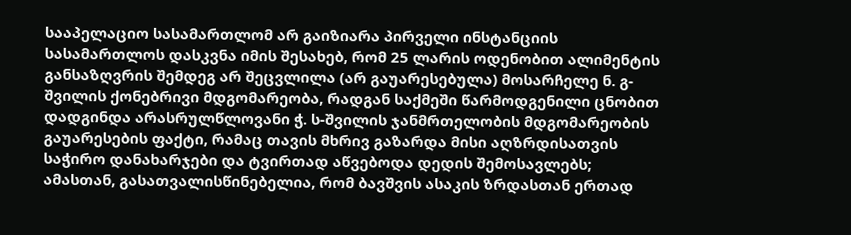სააპელაციო სასამართლომ არ გაიზიარა პირველი ინსტანციის სასამართლოს დასკვნა იმის შესახებ, რომ 25 ლარის ოდენობით ალიმენტის განსაზღვრის შემდეგ არ შეცვლილა (არ გაუარესებულა) მოსარჩელე ნ. გ-შვილის ქონებრივი მდგომარეობა, რადგან საქმეში წარმოდგენილი ცნობით დადგინდა არასრულწლოვანი ჭ. ს-შვილის ჯანმრთელობის მდგომარეობის გაუარესების ფაქტი, რამაც თავის მხრივ გაზარდა მისი აღზრდისათვის საჭირო დანახარჯები და ტვირთად აწვებოდა დედის შემოსავლებს; ამასთან, გასათვალისწინებელია, რომ ბავშვის ასაკის ზრდასთან ერთად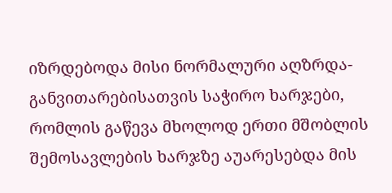იზრდებოდა მისი ნორმალური აღზრდა-განვითარებისათვის საჭირო ხარჯები, რომლის გაწევა მხოლოდ ერთი მშობლის შემოსავლების ხარჯზე აუარესებდა მის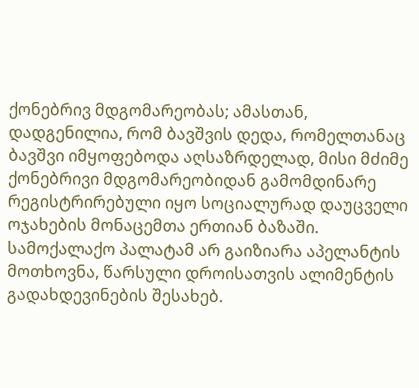ქონებრივ მდგომარეობას; ამასთან, დადგენილია, რომ ბავშვის დედა, რომელთანაც ბავშვი იმყოფებოდა აღსაზრდელად, მისი მძიმე ქონებრივი მდგომარეობიდან გამომდინარე რეგისტრირებული იყო სოციალურად დაუცველი ოჯახების მონაცემთა ერთიან ბაზაში.
სამოქალაქო პალატამ არ გაიზიარა აპელანტის მოთხოვნა, წარსული დროისათვის ალიმენტის გადახდევინების შესახებ.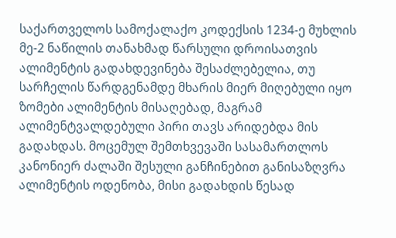საქართველოს სამოქალაქო კოდექსის 1234-ე მუხლის მე-2 ნაწილის თანახმად წარსული დროისათვის ალიმენტის გადახდევინება შესაძლებელია, თუ სარჩელის წარდგენამდე მხარის მიერ მიღებული იყო ზომები ალიმენტის მისაღებად, მაგრამ ალიმენტვალდებული პირი თავს არიდებდა მის გადახდას. მოცემულ შემთხვევაში სასამართლოს კანონიერ ძალაში შესული განჩინებით განისაზღვრა ალიმენტის ოდენობა, მისი გადახდის წესად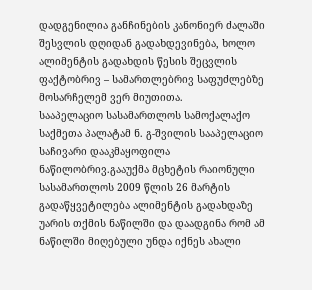დადგენილია განჩინების კანონიერ ძალაში შესვლის დღიდან გადახდევინება, ხოლო ალიმენტის გადახდის წესის შეცვლის ფაქტობრივ – სამართლებრივ საფუძლებზე მოსარჩელემ ვერ მიუთითა.
სააპელაციო სასამართლოს სამოქალაქო საქმეთა პალატამ ნ. გ-შვილის სააპელაციო საჩივარი დააკმაყოფილა ნაწილობრივ.გააუქმა მცხეტის რაიონული სასამართლოს 2009 წლის 26 მარტის გადაწყვეტილება ალიმენტის გადახდაზე უარის თქმის ნაწილში და დაადგინა რომ ამ ნაწილში მიღებული უნდა იქნეს ახალი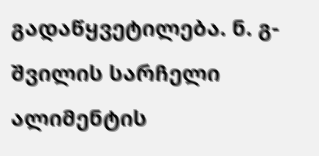გადაწყვეტილება. ნ. გ-შვილის სარჩელი ალიმენტის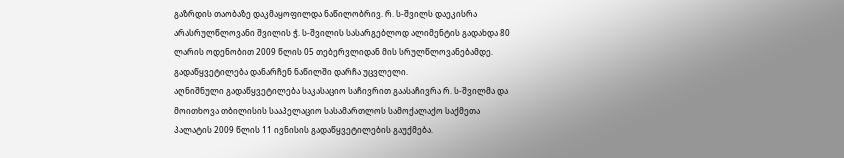გაზრდის თაობაზე დაკმაყოფილდა ნაწილობრივ. რ. ს-შვილს დაეკისრა არასრულწლოვანი შვილის ჭ. ს-შვილის სასარგებლოდ ალიმენტის გადახდა 80 ლარის ოდენობით 2009 წლის 05 თებერვლიდან მის სრულწლოვანებამდე. გადაწყვეტილება დანარჩენ ნაწილში დარჩა უცვლელი.
აღნიშნული გადაწყვეტილება საკასაციო საჩივრით გაასაჩივრა რ. ს-შვილმა და მოითხოვა თბილისის სააპელაციო სასამართლოს სამოქალაქო საქმეთა პალატის 2009 წლის 11 ივნისის გადაწყვეტილების გაუქმება.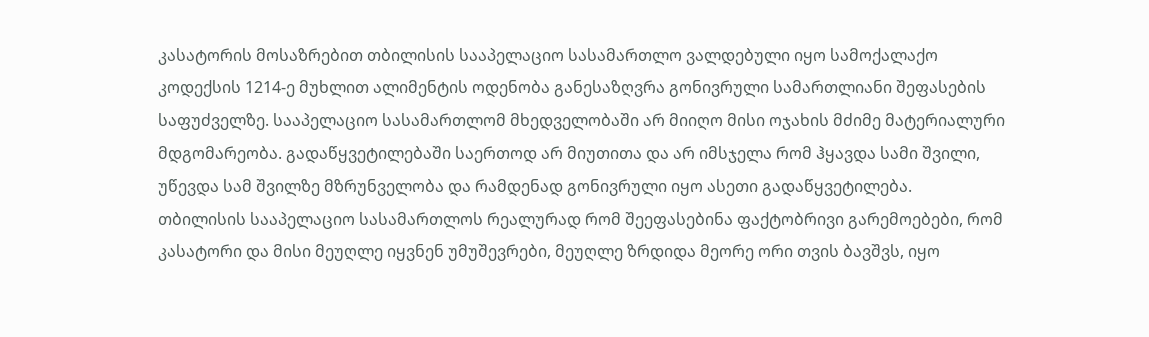კასატორის მოსაზრებით თბილისის სააპელაციო სასამართლო ვალდებული იყო სამოქალაქო კოდექსის 1214-ე მუხლით ალიმენტის ოდენობა განესაზღვრა გონივრული სამართლიანი შეფასების საფუძველზე. სააპელაციო სასამართლომ მხედველობაში არ მიიღო მისი ოჯახის მძიმე მატერიალური მდგომარეობა. გადაწყვეტილებაში საერთოდ არ მიუთითა და არ იმსჯელა რომ ჰყავდა სამი შვილი, უწევდა სამ შვილზე მზრუნველობა და რამდენად გონივრული იყო ასეთი გადაწყვეტილება.
თბილისის სააპელაციო სასამართლოს რეალურად რომ შეეფასებინა ფაქტობრივი გარემოებები, რომ კასატორი და მისი მეუღლე იყვნენ უმუშევრები, მეუღლე ზრდიდა მეორე ორი თვის ბავშვს, იყო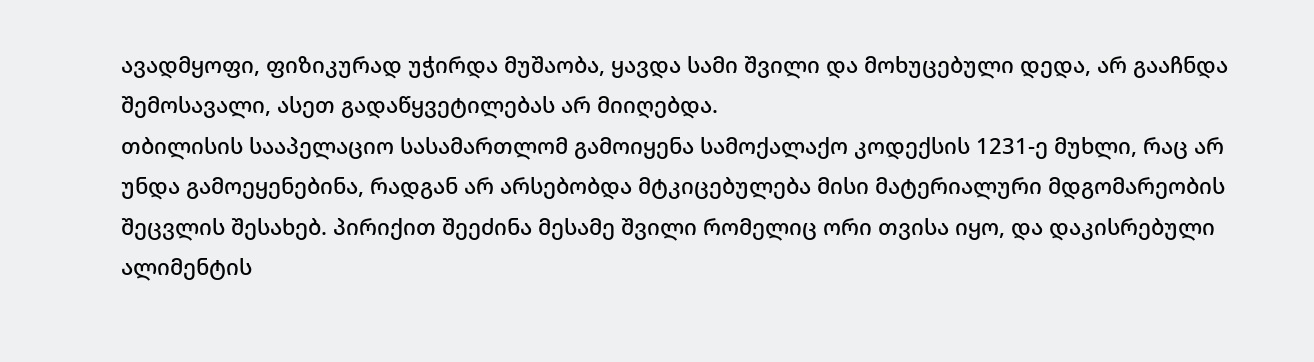ავადმყოფი, ფიზიკურად უჭირდა მუშაობა, ყავდა სამი შვილი და მოხუცებული დედა, არ გააჩნდა შემოსავალი, ასეთ გადაწყვეტილებას არ მიიღებდა.
თბილისის სააპელაციო სასამართლომ გამოიყენა სამოქალაქო კოდექსის 1231-ე მუხლი, რაც არ უნდა გამოეყენებინა, რადგან არ არსებობდა მტკიცებულება მისი მატერიალური მდგომარეობის შეცვლის შესახებ. პირიქით შეეძინა მესამე შვილი რომელიც ორი თვისა იყო, და დაკისრებული ალიმენტის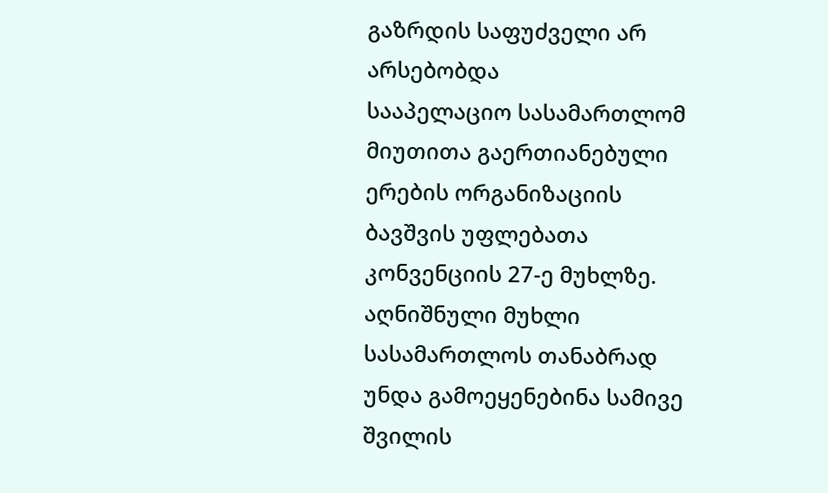გაზრდის საფუძველი არ არსებობდა
სააპელაციო სასამართლომ მიუთითა გაერთიანებული ერების ორგანიზაციის ბავშვის უფლებათა კონვენციის 27-ე მუხლზე. აღნიშნული მუხლი სასამართლოს თანაბრად უნდა გამოეყენებინა სამივე შვილის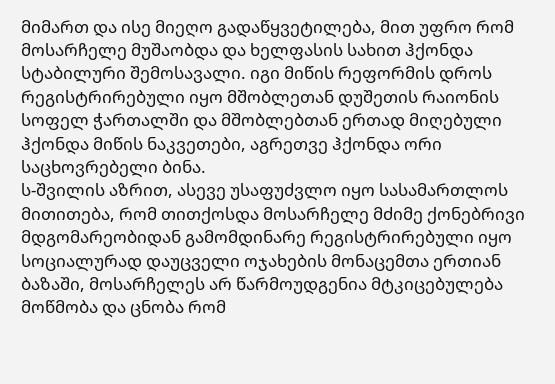მიმართ და ისე მიეღო გადაწყვეტილება, მით უფრო რომ მოსარჩელე მუშაობდა და ხელფასის სახით ჰქონდა სტაბილური შემოსავალი. იგი მიწის რეფორმის დროს რეგისტრირებული იყო მშობლეთან დუშეთის რაიონის სოფელ ჭართალში და მშობლებთან ერთად მიღებული ჰქონდა მიწის ნაკვეთები, აგრეთვე ჰქონდა ორი საცხოვრებელი ბინა.
ს-შვილის აზრით, ასევე უსაფუძვლო იყო სასამართლოს მითითება, რომ თითქოსდა მოსარჩელე მძიმე ქონებრივი მდგომარეობიდან გამომდინარე რეგისტრირებული იყო სოციალურად დაუცველი ოჯახების მონაცემთა ერთიან ბაზაში, მოსარჩელეს არ წარმოუდგენია მტკიცებულება მოწმობა და ცნობა რომ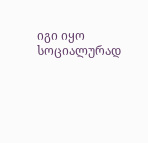იგი იყო სოციალურად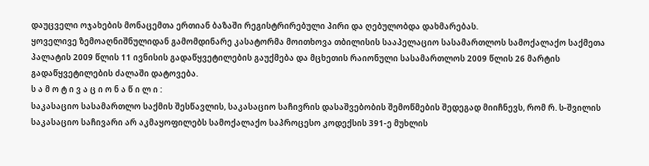დაუცველი ოჯახების მონაცემთა ერთიან ბაზაში რეგისტრირებული პირი და ღებულობდა დახმარებას.
ყოველივე ზემოაღნიშნულიდან გამომდინარე კასატორმა მოითხოვა თბილისის სააპელაციო სასამართლოს სამოქალაქო საქმეთა პალატის 2009 წლის 11 ივნისის გადაწყვეტილების გაუქმება და მცხეთის რაიონული სასამართლოს 2009 წლის 26 მარტის გადაწყვეტილების ძალაში დატოვება.
ს ა მ ო ტ ი ვ ა ც ი ო ნ ა წ ი ლ ი :
საკასაციო სასამართლო საქმის შესწავლის, საკასაციო საჩივრის დასაშვებობის შემოწმების შედეგად მიიჩნევს, რომ რ. ს-შვილის საკასაციო საჩივარი არ აკმაყოფილებს სამოქალაქო საპროცესო კოდექსის 391-ე მუხლის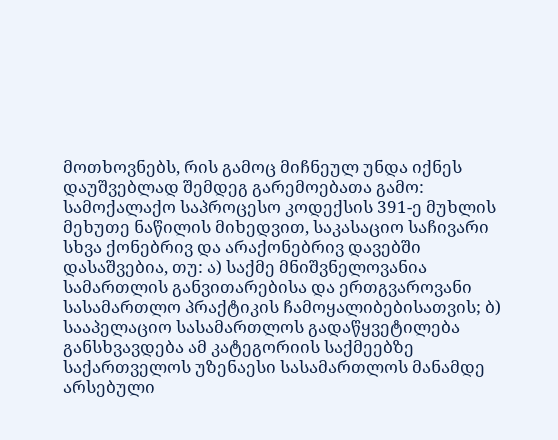მოთხოვნებს, რის გამოც მიჩნეულ უნდა იქნეს დაუშვებლად შემდეგ გარემოებათა გამო:
სამოქალაქო საპროცესო კოდექსის 391-ე მუხლის მეხუთე ნაწილის მიხედვით, საკასაციო საჩივარი სხვა ქონებრივ და არაქონებრივ დავებში დასაშვებია, თუ: ა) საქმე მნიშვნელოვანია სამართლის განვითარებისა და ერთგვაროვანი სასამართლო პრაქტიკის ჩამოყალიბებისათვის; ბ) სააპელაციო სასამართლოს გადაწყვეტილება განსხვავდება ამ კატეგორიის საქმეებზე საქართველოს უზენაესი სასამართლოს მანამდე არსებული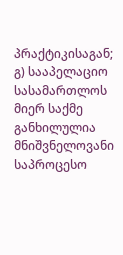პრაქტიკისაგან; გ) სააპელაციო სასამართლოს მიერ საქმე განხილულია მნიშვნელოვანი საპროცესო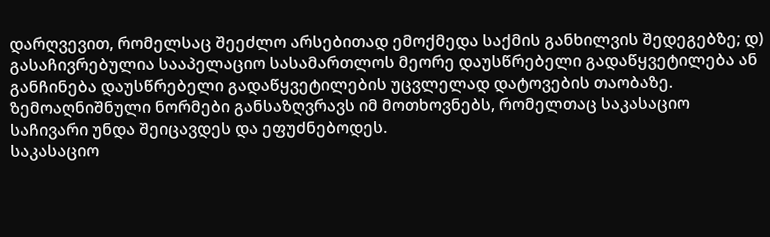დარღვევით, რომელსაც შეეძლო არსებითად ემოქმედა საქმის განხილვის შედეგებზე; დ) გასაჩივრებულია სააპელაციო სასამართლოს მეორე დაუსწრებელი გადაწყვეტილება ან განჩინება დაუსწრებელი გადაწყვეტილების უცვლელად დატოვების თაობაზე.
ზემოაღნიშნული ნორმები განსაზღვრავს იმ მოთხოვნებს, რომელთაც საკასაციო საჩივარი უნდა შეიცავდეს და ეფუძნებოდეს.
საკასაციო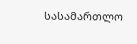სასამართლო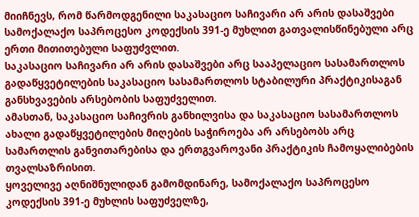მიიჩნევს, რომ წარმოდგენილი საკასაციო საჩივარი არ არის დასაშვები სამოქალაქო საპროცესო კოდექსის 391-ე მუხლით გათვალისწინებული არც ერთი მითითებული საფუძვლით.
საკასაციო საჩივარი არ არის დასაშვები არც სააპელაციო სასამართლოს გადაწყვეტილების საკასაციო სასამართლოს სტაბილური პრაქტიკისაგან განსხვავების არსებობის საფუძველით.
ამასთან, საკასაციო საჩივრის განხილვისა და საკასაციო სასამართლოს ახალი გადაწყვეტილების მიღების საჭიროება არ არსებობს არც სამართლის განვითარებისა და ერთგვაროვანი პრაქტიკის ჩამოყალიბების თვალსაზრისით.
ყოველივე აღნიშნულიდან გამომდინარე, სამოქალაქო საპროცესო კოდექსის 391-ე მუხლის საფუძველზე,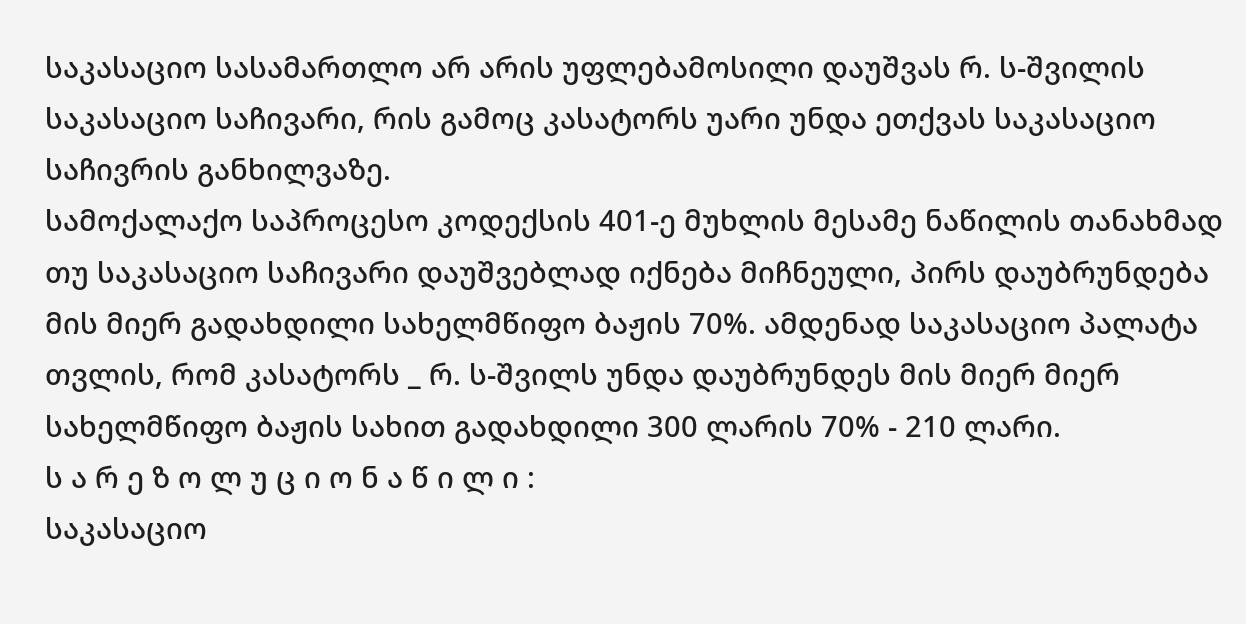საკასაციო სასამართლო არ არის უფლებამოსილი დაუშვას რ. ს-შვილის საკასაციო საჩივარი, რის გამოც კასატორს უარი უნდა ეთქვას საკასაციო საჩივრის განხილვაზე.
სამოქალაქო საპროცესო კოდექსის 401-ე მუხლის მესამე ნაწილის თანახმად თუ საკასაციო საჩივარი დაუშვებლად იქნება მიჩნეული, პირს დაუბრუნდება მის მიერ გადახდილი სახელმწიფო ბაჟის 70%. ამდენად საკასაციო პალატა თვლის, რომ კასატორს _ რ. ს-შვილს უნდა დაუბრუნდეს მის მიერ მიერ სახელმწიფო ბაჟის სახით გადახდილი 300 ლარის 70% - 210 ლარი.
ს ა რ ე ზ ო ლ უ ც ი ო ნ ა წ ი ლ ი :
საკასაციო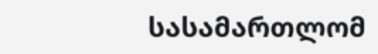სასამართლომ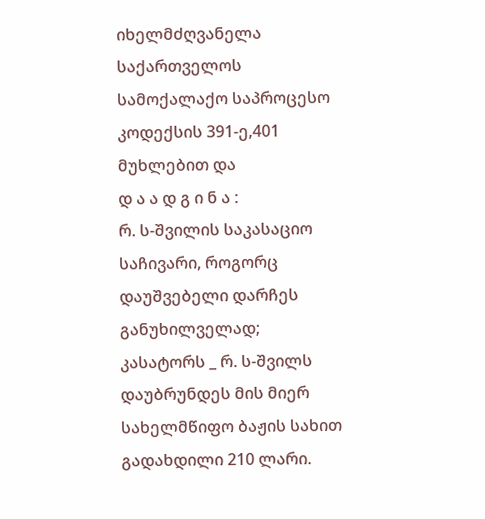იხელმძღვანელა საქართველოს სამოქალაქო საპროცესო კოდექსის 391-ე,401 მუხლებით და
დ ა ა დ გ ი ნ ა :
რ. ს-შვილის საკასაციო საჩივარი, როგორც დაუშვებელი დარჩეს განუხილველად;
კასატორს _ რ. ს-შვილს დაუბრუნდეს მის მიერ სახელმწიფო ბაჟის სახით გადახდილი 210 ლარი.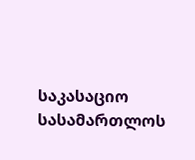საკასაციო სასამართლოს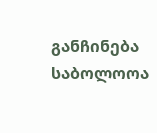განჩინება საბოლოოა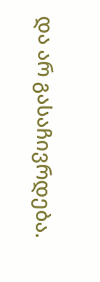და არ გასაჩივრდება.